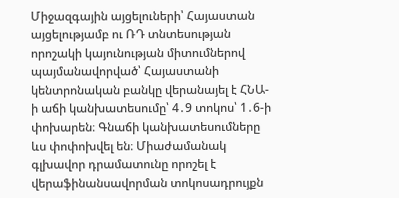Միջազգային այցելուների՝ Հայաստան այցելությամբ ու ՌԴ տնտեսության որոշակի կայունության միտումներով պայմանավորված՝ Հայաստանի կենտրոնական բանկը վերանայել է ՀՆԱ-ի աճի կանխատեսումը՝ 4․9 տոկոս՝ 1․6-ի փոխարեն։ Գնաճի կանխատեսումները ևս փոփոխվել են։ Միաժամանակ գլխավոր դրամատունը որոշել է վերաֆինանսավորման տոկոսադրույքն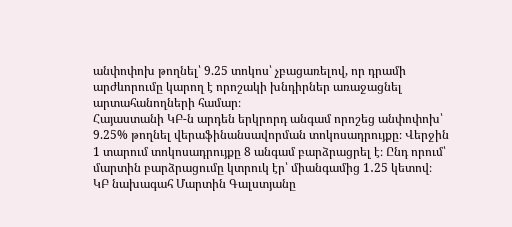անփոփոխ թողնել՝ 9.25 տոկոս՝ չբացառելով, որ դրամի արժևորումը կարող է որոշակի խնդիրներ առաջացնել արտահանողների համար։
Հայաստանի ԿԲ-ն արդեն երկրորդ անգամ որոշեց անփոփոխ՝ 9.25% թողնել վերաֆինանսավորման տոկոսադրույքը։ Վերջին 1 տարում տոկոսադրույքը 8 անգամ բարձրացրել է։ Ընդ որում՝ մարտին բարձրացումը կտրուկ էր՝ միանգամից 1․25 կետով։ ԿԲ նախագահ Մարտին Գալստյանը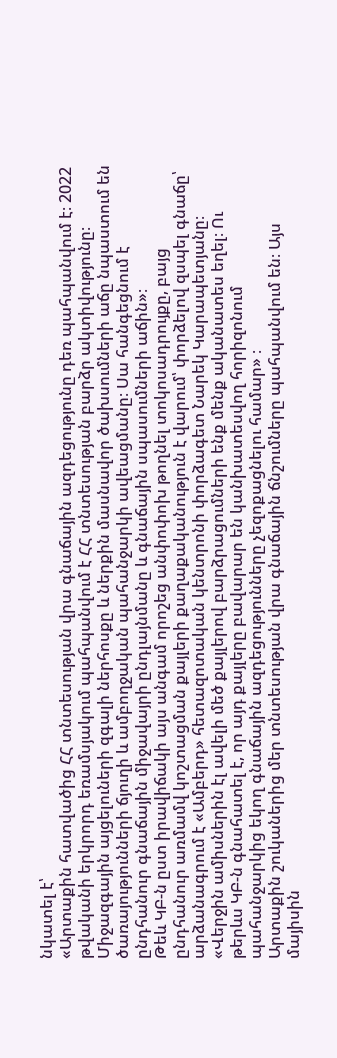նկատել է՝
«Արտաքին հատվածից ՀՀ տնտեսության վրա գնաճային ազդեցությունը դեռ պահպանվում է։ 2022 թվականի երկրորդ եռամսյակում պահպանվում է ՀՀ տնտեսության բարձր ակտիվությունը։ Միջազգային այցելուների զգալի ներհոսքը և ներքին մասնավոր ծախսումների աճը նպաստում են ծառայությունների ճյուղի և ամբողջական պահանջարկի ավեացմանը։ Սա հանգեցնում է ընդհանուր գնաճային միջավայրի ընդլայնմանը և գնաճային սպասումների աճին»։
Թեև ԿԲ-ն ըստ իրավիճակի այս անգամ որոշեց անփոփոխ թողնել տոկոսադրույքը, բայց ընդհանուր առմամվ կոշտացման քայլերի քաղաքականություն է վարում՝ փորձելով զսպել գնաճը՝ արձանագրում է «Ամբերդ» հետազոտական կենտրոնի փորձագետ Նարեկ Կարապետյանը։
«Վերջին ամիսներին էլ ավելի մեծ քայլերով բարձրացումների ենք մենք ականատես եղել։ Ու թերևս ԿԲ-ն գնահատել է, որ այդ քայլերը բավարար են կանխատեսվող հորիզոնում պահանջարկից եկող գնաճային ազդեցությունները չեզոքացնելու համար» ։
Արտաքին շուկաներից մեր տնտեսության վրա գնաճային ճնշումները պահպանվում են։ Այս մայիսին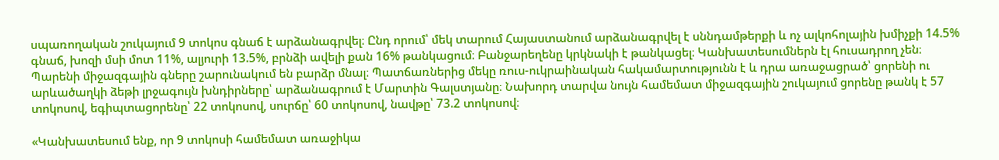սպառողական շուկայում 9 տոկոս գնաճ է արձանագրվել։ Ընդ որում՝ մեկ տարում Հայաստանում արձանագրվել է սննդամթերքի և ոչ ալկոհոլային խմիչքի 14.5% գնաճ, խոզի մսի մոտ 11%, ալյուրի 13.5%, բրնձի ավելի քան 16% թանկացում։ Բանջարեղենը կրկնակի է թանկացել։ Կանխատեսումներն էլ հուսադրող չեն։ Պարենի միջազգային գները շարունակում են բարձր մնալ։ Պատճառներից մեկը ռուս-ուկրաինական հակամարտությունն է և դրա առաջացրած՝ ցորենի ու արևածաղկի ձեթի լրջագույն խնդիրները՝ արձանագրում է Մարտին Գալստյանը։ Նախորդ տարվա նույն համեմատ միջազգային շուկայում ցորենը թանկ է 57 տոկոսով, եգիպտացորենը՝ 22 տոկոսով, սուրճը՝ 60 տոկոսով, նավթը՝ 73.2 տոկոսով։

«Կանխատեսում ենք, որ 9 տոկոսի համեմատ առաջիկա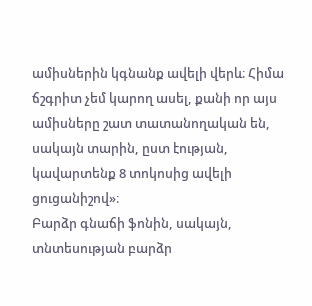ամիսներին կգնանք ավելի վերև։ Հիմա ճշգրիտ չեմ կարող ասել, քանի որ այս ամիսները շատ տատանողական են, սակայն տարին, ըստ էության, կավարտենք 8 տոկոսից ավելի ցուցանիշով»։
Բարձր գնաճի ֆոնին, սակայն, տնտեսության բարձր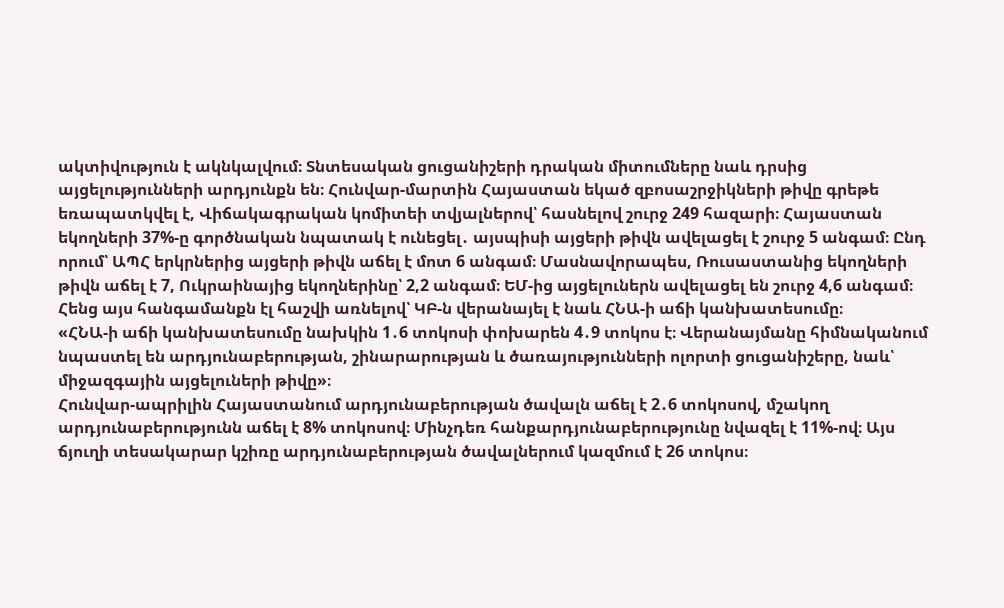ակտիվություն է ակնկալվում։ Տնտեսական ցուցանիշերի դրական միտումները նաև դրսից այցելությունների արդյունքն են։ Հունվար-մարտին Հայաստան եկած զբոսաշրջիկների թիվը գրեթե եռապատկվել է, Վիճակագրական կոմիտեի տվյալներով՝ հասնելով շուրջ 249 հազարի։ Հայաստան եկողների 37%-ը գործնական նպատակ է ունեցել․ այսպիսի այցերի թիվն ավելացել է շուրջ 5 անգամ։ Ընդ որում՝ ԱՊՀ երկրներից այցերի թիվն աճել է մոտ 6 անգամ։ Մասնավորապես, Ռուսաստանից եկողների թիվն աճել է 7, Ուկրաինայից եկողներինը՝ 2,2 անգամ։ ԵՄ-ից այցելուներն ավելացել են շուրջ 4,6 անգամ։ Հենց այս հանգամանքն էլ հաշվի առնելով՝ ԿԲ-ն վերանայել է նաև ՀՆԱ-ի աճի կանխատեսումը։
«ՀՆԱ-ի աճի կանխատեսումը նախկին 1․6 տոկոսի փոխարեն 4․9 տոկոս է։ Վերանայմանը հիմնականում նպաստել են արդյունաբերության, շինարարության և ծառայությունների ոլորտի ցուցանիշերը, նաև՝ միջազգային այցելուների թիվը»։
Հունվար-ապրիլին Հայաստանում արդյունաբերության ծավալն աճել է 2․6 տոկոսով, մշակող արդյունաբերությունն աճել է 8% տոկոսով։ Մինչդեռ հանքարդյունաբերությունը նվազել է 11%-ով։ Այս ճյուղի տեսակարար կշիռը արդյունաբերության ծավալներում կազմում է 26 տոկոս։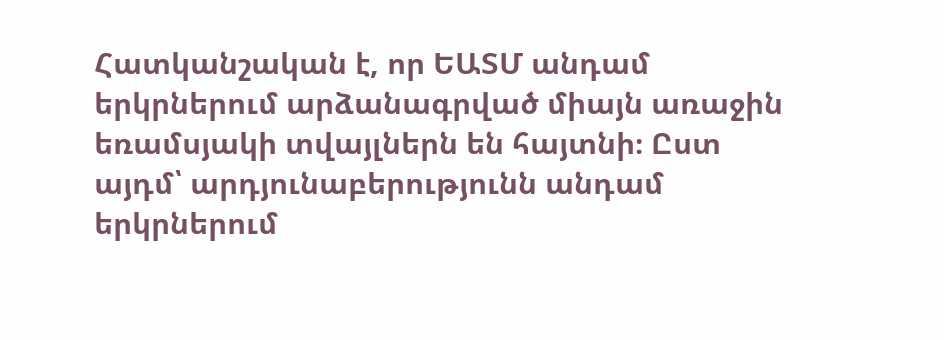Հատկանշական է, որ ԵԱՏՄ անդամ երկրներում արձանագրված միայն առաջին եռամսյակի տվայլներն են հայտնի։ Ըստ այդմ՝ արդյունաբերությունն անդամ երկրներում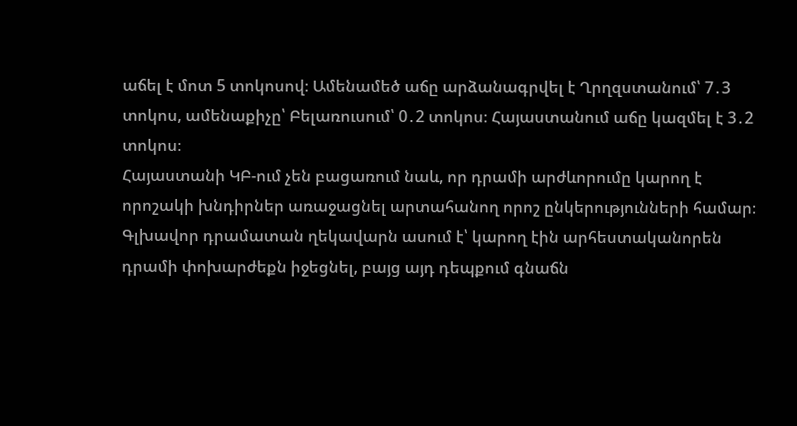աճել է մոտ 5 տոկոսով։ Ամենամեծ աճը արձանագրվել է Ղրղզստանում՝ 7․3 տոկոս, ամենաքիչը՝ Բելառուսում՝ 0․2 տոկոս։ Հայաստանում աճը կազմել է 3․2 տոկոս։
Հայաստանի ԿԲ-ում չեն բացառում նաև, որ դրամի արժևորումը կարող է որոշակի խնդիրներ առաջացնել արտահանող որոշ ընկերությունների համար։ Գլխավոր դրամատան ղեկավարն ասում է՝ կարող էին արհեստականորեն դրամի փոխարժեքն իջեցնել, բայց այդ դեպքում գնաճն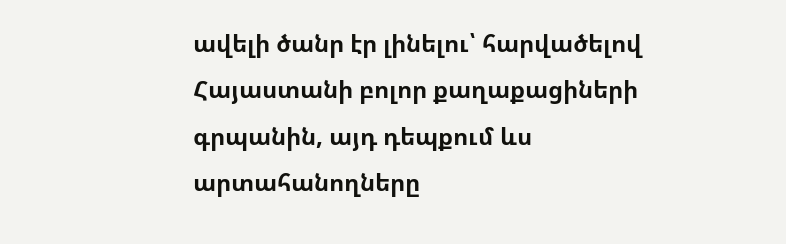ավելի ծանր էր լինելու՝ հարվածելով Հայաստանի բոլոր քաղաքացիների գրպանին, այդ դեպքում ևս արտահանողները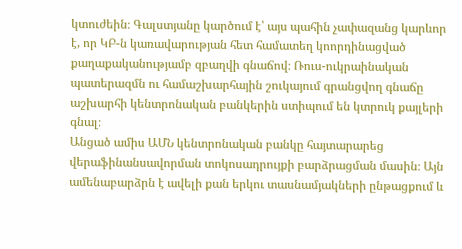կտուժեին։ Գալստյանը կարծում է՝ այս պահին չափազանց կարևոր է, որ ԿԲ-ն կառավարության հետ համատեղ կոորդինացված քաղաքականությամբ զբաղվի գնաճով։ Ռուս-ուկրաինական պատերազմն ու համաշխարհային շուկայում գրանցվող գնաճը աշխարհի կենտրոնական բանկերին ստիպում են կտրուկ քայլերի գնալ։
Անցած ամիս ԱՄՆ կենտրոնական բանկը հայտարարեց վերաֆինանսավորման տոկոսադրույքի բարձրացման մասին։ Այն ամենաբարձրն է ավելի քան երկու տասնամյակների ընթացքում և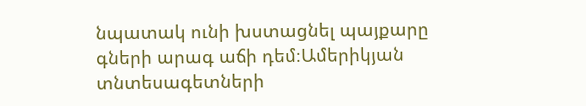նպատակ ունի խստացնել պայքարը գների արագ աճի դեմ։Ամերիկյան տնտեսագետների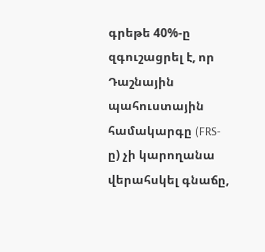գրեթե 40%-ը զգուշացրել է, որ Դաշնային պահուստային համակարգը (FRS-ը) չի կարողանա վերահսկել գնաճը,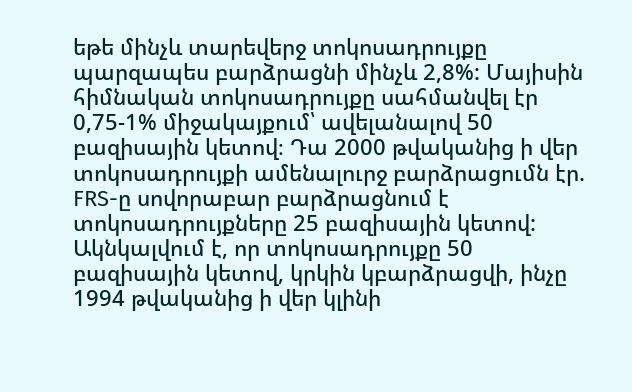եթե մինչև տարեվերջ տոկոսադրույքը պարզապես բարձրացնի մինչև 2,8%: Մայիսին հիմնական տոկոսադրույքը սահմանվել էր 0,75-1% միջակայքում՝ ավելանալով 50 բազիսային կետով։ Դա 2000 թվականից ի վեր տոկոսադրույքի ամենալուրջ բարձրացումն էր. FRS-ը սովորաբար բարձրացնում է տոկոսադրույքները 25 բազիսային կետով: Ակնկալվում է, որ տոկոսադրույքը 50 բազիսային կետով, կրկին կբարձրացվի, ինչը 1994 թվականից ի վեր կլինի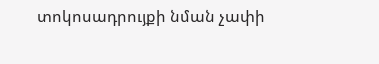տոկոսադրույքի նման չափի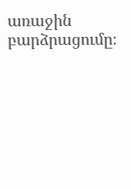առաջին բարձրացումը։